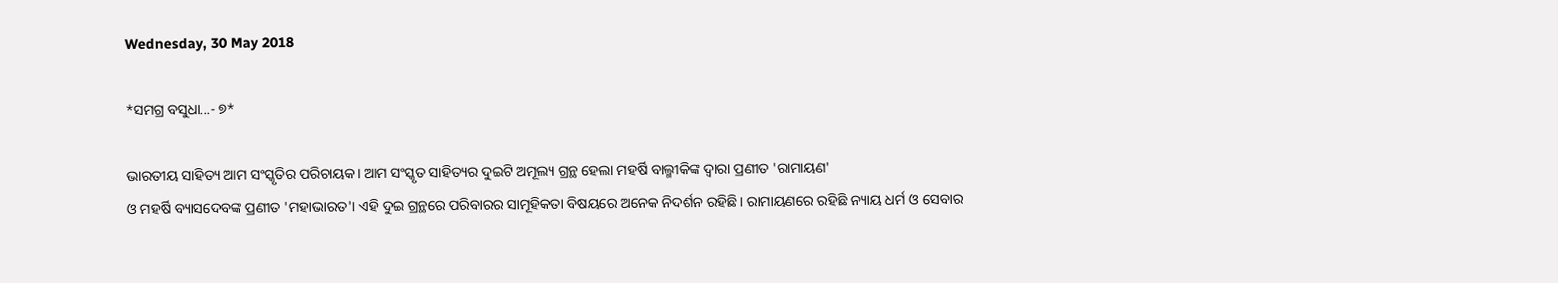Wednesday, 30 May 2018

*ସମଗ୍ର ବସୁଧା...- ୭*

ଭାରତୀୟ ସାହିତ୍ୟ ଆମ ସଂସ୍କୃତିର ପରିଚାୟକ। ଆମ ସଂସ୍କୃତ ସାହିତ୍ୟର ଦୁଇଟି ଅମୂଲ୍ୟ ଗ୍ରନ୍ଥ ହେଲା ମହର୍ଷି ବାଲ୍ମୀକିଙ୍କ ଦ୍ଵାରା ପ୍ରଣୀତ 'ରାମାୟଣ'
ଓ ମହର୍ଷି ବ୍ୟାସଦେବଙ୍କ ପ୍ରଣୀତ 'ମହାଭାରତ'। ଏହି ଦୁଇ ଗ୍ରନ୍ଥରେ ପରିବାରର ସାମୂହିକତା ବିଷୟରେ ଅନେକ ନିଦର୍ଶନ ରହିଛି। ରାମାୟଣରେ ରହିଛି ନ୍ୟାୟ ଧର୍ମ ଓ ସେବାର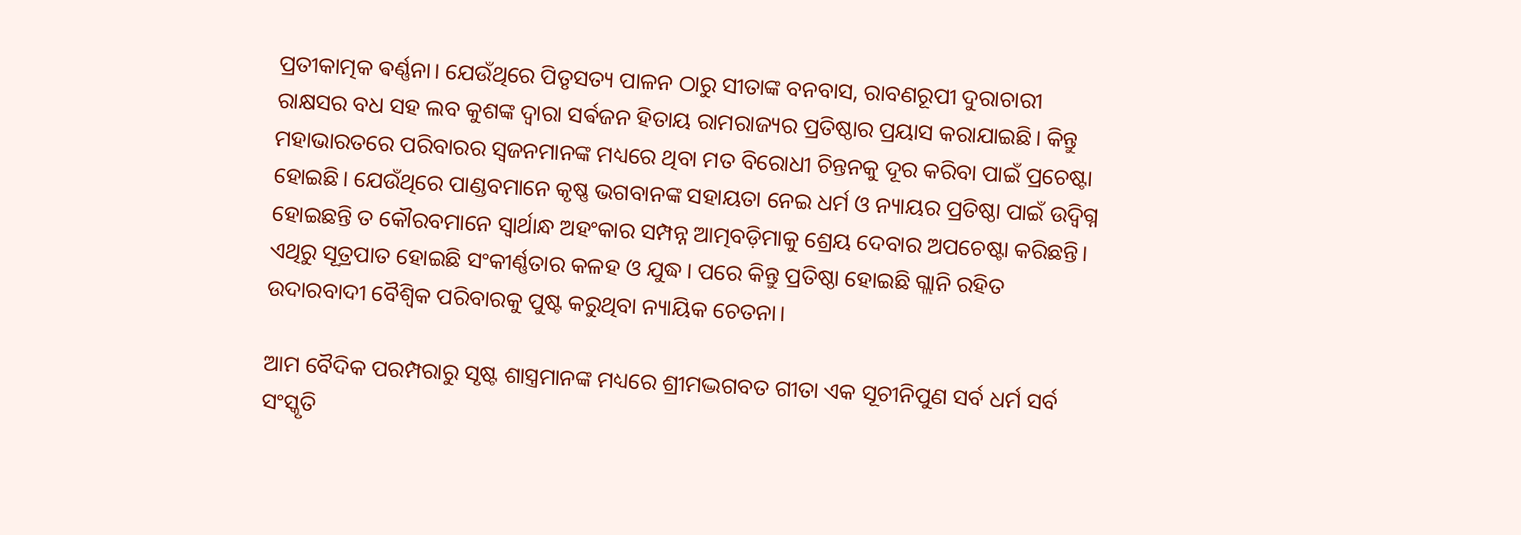ପ୍ରତୀକାତ୍ମକ ଵର୍ଣ୍ଣନା। ଯେଉଁଥିରେ ପିତୃସତ୍ୟ ପାଳନ ଠାରୁ ସୀତାଙ୍କ ବନବାସ, ରାବଣରୂପୀ ଦୁରାଚାରୀ ରାକ୍ଷସର ବଧ ସହ ଲବ କୁଶଙ୍କ ଦ୍ଵାରା ସର୍ଵଜନ ହିତାୟ ରାମରାଜ୍ୟର ପ୍ରତିଷ୍ଠାର ପ୍ରୟାସ କରାଯାଇଛି। କିନ୍ତୁ ମହାଭାରତରେ ପରିବାରର ସ୍ୱଜନମାନଙ୍କ ମଧ୍ୟରେ ଥିବା ମତ ବିରୋଧୀ ଚିନ୍ତନକୁ ଦୂର କରିବା ପାଇଁ ପ୍ରଚେଷ୍ଟା ହୋଇଛି। ଯେଉଁଥିରେ ପାଣ୍ଡବମାନେ କୃଷ୍ଣ ଭଗବାନଙ୍କ ସହାୟତା ନେଇ ଧର୍ମ ଓ ନ୍ୟାୟର ପ୍ରତିଷ୍ଠା ପାଇଁ ଉଦ୍ବିଗ୍ନ ହୋଇଛନ୍ତି ତ କୌରବମାନେ ସ୍ୱାର୍ଥାନ୍ଧ ଅହଂକାର ସମ୍ପନ୍ନ ଆତ୍ମବଡ଼ିମାକୁ ଶ୍ରେୟ ଦେବାର ଅପଚେଷ୍ଟା କରିଛନ୍ତି। ଏଥିରୁ ସୂତ୍ରପାତ ହୋଇଛି ସଂକୀର୍ଣ୍ଣତାର କଳହ ଓ ଯୁଦ୍ଧ। ପରେ କିନ୍ତୁ ପ୍ରତିଷ୍ଠା ହୋଇଛି ଗ୍ଲାନି ରହିତ ଉଦାରବାଦୀ ବୈଶ୍ବିକ ପରିବାରକୁ ପୁଷ୍ଟ କରୁଥିବା ନ୍ୟାୟିକ ଚେତନା।

ଆମ ବୈଦିକ ପରମ୍ପରାରୁ ସୃଷ୍ଟ ଶାସ୍ତ୍ରମାନଙ୍କ ମଧ୍ୟରେ ଶ୍ରୀମଦ୍ଭଗବତ ଗୀତା ଏକ ସୂଚୀନିପୁଣ ସର୍ବ ଧର୍ମ ସର୍ବ ସଂସ୍କୃତି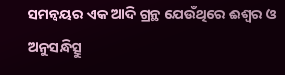ସମନ୍ଵୟର ଏକ ଆଦି ଗ୍ରନ୍ଥ ଯେଉଁଥିରେ ଈଶ୍ୱର ଓ ଅନୁସନ୍ଧିତ୍ସୁ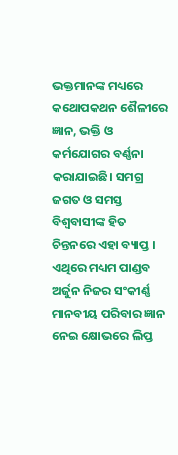ଭକ୍ତମାନଙ୍କ ମଧ୍ୟରେ କଥୋପକଥନ ଶୈଳୀରେ ଜ୍ଞାନ, ଭକ୍ତି ଓ କର୍ମଯୋଗର ବର୍ଣ୍ଣନା କରାଯାଇଛି। ସମଗ୍ର ଜଗତ ଓ ସମସ୍ତ ବିଶ୍ୱବାସୀଙ୍କ ହିତ ଚିନ୍ତନରେ ଏହା ବ୍ୟାପ୍ତ । ଏଥିରେ ମଧ୍ୟମ ପାଣ୍ଡବ ଅର୍ଜୁନ ନିଜର ସଂକୀର୍ଣ୍ଣ ମାନବୀୟ ପରିବାର ଜ୍ଞାନ ନେଇ କ୍ଷୋଭରେ ଲିପ୍ତ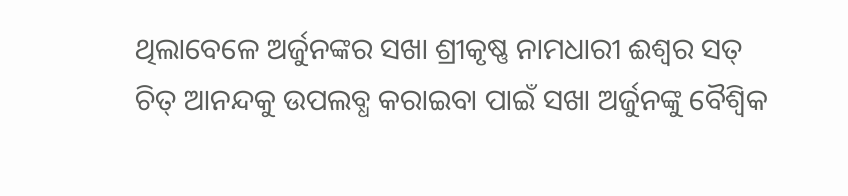ଥିଲାବେଳେ ଅର୍ଜୁନଙ୍କର ସଖା ଶ୍ରୀକୃଷ୍ଣ ନାମଧାରୀ ଈଶ୍ୱର ସତ୍ ଚିତ୍ ଆନନ୍ଦକୁ ଉପଲବ୍ଧ କରାଇବା ପାଇଁ ସଖା ଅର୍ଜୁନଙ୍କୁ ବୈଶ୍ବିକ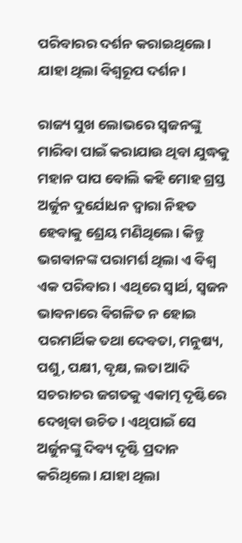ପରିବାରର ଦର୍ଶନ କରାଇଥିଲେ। ଯାହା ଥିଲା ବିଶ୍ୱରୂପ ଦର୍ଶନ।

ରାଜ୍ୟ ସୁଖ ଲୋଭରେ ସ୍ୱଜନଙ୍କୁ ମାରିବା ପାଇଁ କରାଯାଉ ଥିବା ଯୁଦ୍ଧକୁ ମହାନ ପାପ ବୋଲି କହି ମୋହ ଗ୍ରସ୍ତ ଅର୍ଜୁନ ଦୁର୍ଯୋଧନ ଦ୍ୱାରା ନିହତ ହେବାକୁ ଶ୍ରେୟ ମଣିଥିଲେ। କିନ୍ତୁ ଭଗବାନଙ୍କ ପରାମର୍ଶ ଥିଲା ଏ ବିଶ୍ୱ ଏକ ପରିବାର। ଏଥିରେ ସ୍ୱାର୍ଥ, ସ୍ୱଜନ ଭାବନାରେ ବିଗଳିତ ନ ହୋଇ ପରମାର୍ଥିକ ତଥା ଦେବତା, ମନୁଷ୍ୟ, ପଶୁ, ପକ୍ଷୀ, ବୃକ୍ଷ, ଲତା ଆଦି ସଚରାଚର ଜଗତକୁ ଏକାତ୍ମ ଦୃଷ୍ଟିରେ ଦେଖିବା ଉଚିତ। ଏଥିପାଇଁ ସେ ଅର୍ଜୁନଙ୍କୁ ଦିବ୍ୟ ଦୃଷ୍ଟି ପ୍ରଦାନ କରିଥିଲେ। ଯାହା ଥିଲା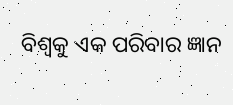ବିଶ୍ୱକୁ ଏକ ପରିବାର ଜ୍ଞାନ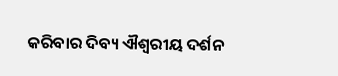କରିବାର ଦିବ୍ୟ ଐଶ୍ୱରୀୟ ଦର୍ଶନ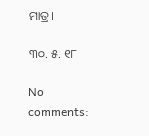ମାତ୍ର।

୩୦. ୫. ୧୮

No comments: